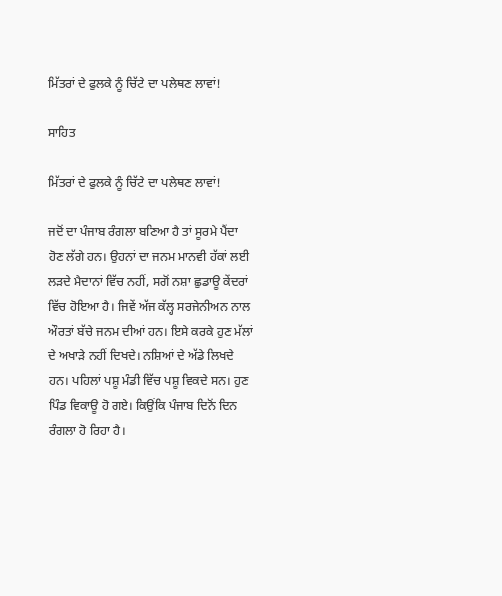ਮਿੱਤਰਾਂ ਦੇ ਫੁਲਕੇ ਨੂੰ ਚਿੱਟੇ ਦਾ ਪਲੇਥਣ ਲਾਵਾਂ!

ਸਾਹਿਤ

ਮਿੱਤਰਾਂ ਦੇ ਫੁਲਕੇ ਨੂੰ ਚਿੱਟੇ ਦਾ ਪਲੇਥਣ ਲਾਵਾਂ!

ਜਦੋਂ ਦਾ ਪੰਜਾਬ ਰੰਗਲਾ ਬਣਿਆ ਹੈ ਤਾਂ ਸੂਰਮੇ ਪੈਂਦਾ ਹੋਣ ਲੱਗੇ ਹਨ। ਉਹਨਾਂ ਦਾ ਜਨਮ ਮਾਨਵੀ ਹੱਕਾਂ ਲਈ ਲੜਦੇ ਮੈਦਾਨਾਂ ਵਿੱਚ ਨਹੀਂ, ਸਗੋਂ ਨਸ਼ਾ ਛੁਡਾਊ ਕੇਂਦਰਾਂ ਵਿੱਚ ਹੋਇਆ ਹੈ। ਜਿਵੇਂ ਅੱਜ ਕੱਲ੍ਹ ਸਰਜੇਨੀਅਨ ਨਾਲ ਔਰਤਾਂ ਬੱਚੇ ਜਨਮ ਦੀਆਂ ਹਨ। ਇਸੇ ਕਰਕੇ ਹੁਣ ਮੱਲਾਂ ਦੇ ਅਖਾੜੇ ਨਹੀਂ ਦਿਖਦੇ। ਨਸ਼ਿਆਂ ਦੇ ਅੱਡੇ ਲਿਖਦੇ ਹਨ। ਪਹਿਲਾਂ ਪਸ਼ੂ ਮੰਡੀ ਵਿੱਚ ਪਸ਼ੂ ਵਿਕਦੇ ਸਨ। ਹੁਣ ਪਿੰਡ ਵਿਕਾਊ ਹੋ ਗਏ। ਕਿਉਂਕਿ ਪੰਜਾਬ ਦਿਨੋਂ ਦਿਨ ਰੰਗਲਾ ਹੋ ਰਿਹਾ ਹੈ।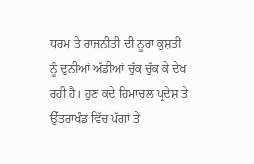ਧਰਮ ਤੇ ਰਾਜਨੀਤੀ ਦੀ ਨੂਰਾ ਕੁਸ਼ਤੀ ਨੂੰ ਦੁਨੀਆਂ ਅੱਡੀਆਂ ਚੁੱਕ ਚੁੱਕ ਕੇ ਦੇਖ ਰਹੀ ਹੈ। ਹੁਣ ਕਦੇ ਹਿਮਾਚਲ ਪ੍ਰਦੇਸ਼ ਤੇ ਉੱਤਰਾਖੰਡ ਵਿੱਚ ਪੱਗਾਂ ਤੇ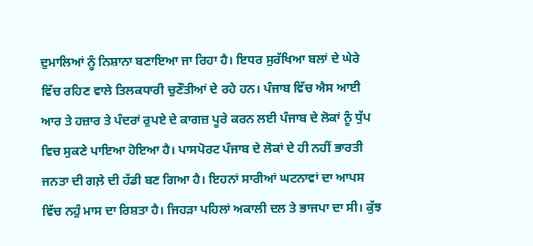ਦੁਮਾਲਿਆਂ ਨੂੰ ਨਿਸ਼ਾਨਾ ਬਣਾਇਆ ਜਾ ਰਿਹਾ ਹੈ। ਇਧਰ ਸੁਰੱਖਿਆ ਬਲਾਂ ਦੇ ਘੇਰੇ ਵਿੱਚ ਰਹਿਣ ਵਾਲੇ ਤਿਲਕਧਾਰੀ ਚੁਣੌਤੀਆਂ ਦੇ ਰਹੇ ਹਨ। ਪੰਜਾਬ ਵਿੱਚ ਐਸ ਆਈ ਆਰ ਤੇ ਹਜ਼ਾਰ ਤੇ ਪੰਦਰਾਂ ਰੁਪਏ ਦੇ ਕਾਗਜ਼ ਪੂਰੇ ਕਰਨ ਲਈ ਪੰਜਾਬ ਦੇ ਲੋਕਾਂ ਨੂੰ ਧੁੱਪ ਵਿਚ ਸੁਕਣੇ ਪਾਇਆ ਹੋਇਆ ਹੈ। ਪਾਸਪੋਰਟ ਪੰਜਾਬ ਦੇ ਲੋਕਾਂ ਦੇ ਹੀ ਨਹੀਂ ਭਾਰਤੀ ਜਨਤਾ ਦੀ ਗਲ਼ੇ ਦੀ ਹੱਡੀ ਬਣ ਗਿਆ ਹੈ। ਇਹਨਾਂ ਸਾਰੀਆਂ ਘਟਨਾਵਾਂ ਦਾ ਆਪਸ ਵਿੱਚ ਨਹੁੰ ਮਾਸ ਦਾ ਰਿਸ਼ਤਾ ਹੈ। ਜਿਹੜਾ ਪਹਿਲਾਂ ਅਕਾਲੀ ਦਲ ਤੇ ਭਾਜਪਾ ਦਾ ਸੀ। ਕੁੱਝ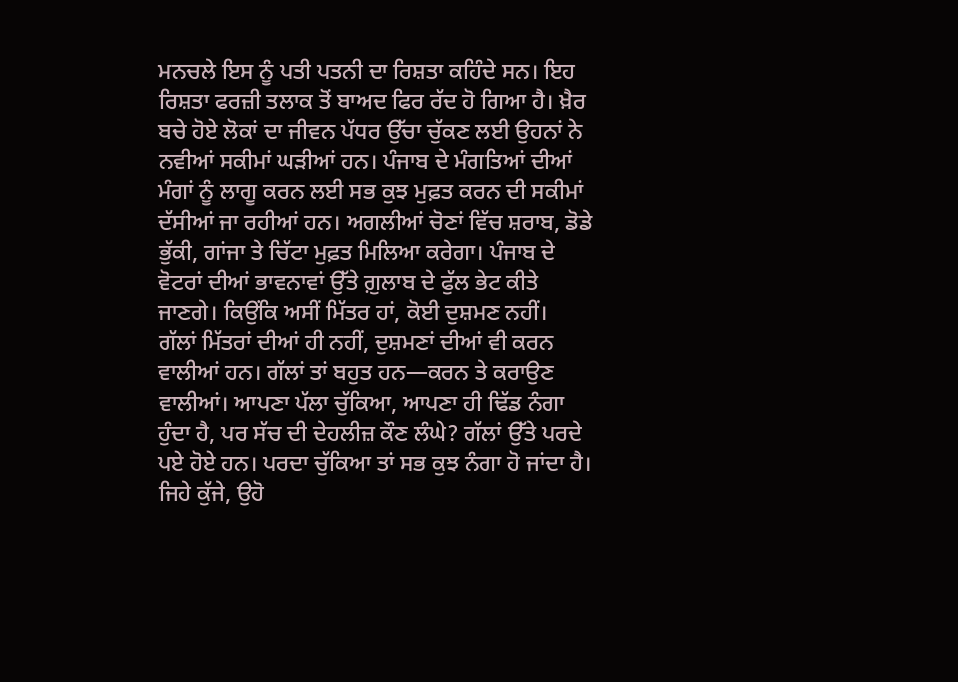ਮਨਚਲੇ ਇਸ ਨੂੰ ਪਤੀ ਪਤਨੀ ਦਾ ਰਿਸ਼ਤਾ ਕਹਿੰਦੇ ਸਨ। ਇਹ ਰਿਸ਼ਤਾ ਫਰਜ਼ੀ ਤਲਾਕ ਤੋਂ ਬਾਅਦ ਫਿਰ ਰੱਦ ਹੋ ਗਿਆ ਹੈ। ਖ਼ੈਰ ਬਚੇ ਹੋਏ ਲੋਕਾਂ ਦਾ ਜੀਵਨ ਪੱਧਰ ਉੱਚਾ ਚੁੱਕਣ ਲਈ ਉਹਨਾਂ ਨੇ ਨਵੀਆਂ ਸਕੀਮਾਂ ਘੜੀਆਂ ਹਨ। ਪੰਜਾਬ ਦੇ ਮੰਗਤਿਆਂ ਦੀਆਂ ਮੰਗਾਂ ਨੂੰ ਲਾਗੂ ਕਰਨ ਲਈ ਸਭ ਕੁਝ ਮੁਫ਼ਤ ਕਰਨ ਦੀ ਸਕੀਮਾਂ ਦੱਸੀਆਂ ਜਾ ਰਹੀਆਂ ਹਨ। ਅਗਲੀਆਂ ਚੋਣਾਂ ਵਿੱਚ ਸ਼ਰਾਬ, ਡੋਡੇ ਭੁੱਕੀ, ਗਾਂਜਾ ਤੇ ਚਿੱਟਾ ਮੁਫ਼ਤ ਮਿਲਿਆ ਕਰੇਗਾ। ਪੰਜਾਬ ਦੇ ਵੋਟਰਾਂ ਦੀਆਂ ਭਾਵਨਾਵਾਂ ਉੱਤੇ ਗ਼ੁਲਾਬ ਦੇ ਫੁੱਲ ਭੇਟ ਕੀਤੇ ਜਾਣਗੇ। ਕਿਉਂਕਿ ਅਸੀਂ ਮਿੱਤਰ ਹਾਂ, ਕੋਈ ਦੁਸ਼ਮਣ ਨਹੀਂ।
ਗੱਲਾਂ ਮਿੱਤਰਾਂ ਦੀਆਂ ਹੀ ਨਹੀਂ, ਦੁਸ਼ਮਣਾਂ ਦੀਆਂ ਵੀ ਕਰਨ ਵਾਲੀਆਂ ਹਨ। ਗੱਲਾਂ ਤਾਂ ਬਹੁਤ ਹਨ—ਕਰਨ ਤੇ ਕਰਾਉਣ ਵਾਲੀਆਂ। ਆਪਣਾ ਪੱਲਾ ਚੁੱਕਿਆ, ਆਪਣਾ ਹੀ ਢਿੱਡ ਨੰਗਾ ਹੁੰਦਾ ਹੈ, ਪਰ ਸੱਚ ਦੀ ਦੇਹਲੀਜ਼ ਕੌਣ ਲੰਘੇ? ਗੱਲਾਂ ਉੱਤੇ ਪਰਦੇ ਪਏ ਹੋਏ ਹਨ। ਪਰਦਾ ਚੁੱਕਿਆ ਤਾਂ ਸਭ ਕੁਝ ਨੰਗਾ ਹੋ ਜਾਂਦਾ ਹੈ। ਜਿਹੇ ਕੁੱਜੇ, ਉਹੋ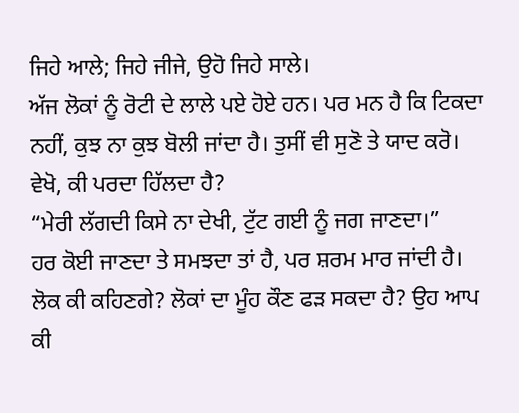ਜਿਹੇ ਆਲੇ; ਜਿਹੇ ਜੀਜੇ, ਉਹੋ ਜਿਹੇ ਸਾਲੇ।
ਅੱਜ ਲੋਕਾਂ ਨੂੰ ਰੋਟੀ ਦੇ ਲਾਲੇ ਪਏ ਹੋਏ ਹਨ। ਪਰ ਮਨ ਹੈ ਕਿ ਟਿਕਦਾ ਨਹੀਂ, ਕੁਝ ਨਾ ਕੁਝ ਬੋਲੀ ਜਾਂਦਾ ਹੈ। ਤੁਸੀਂ ਵੀ ਸੁਣੋ ਤੇ ਯਾਦ ਕਰੋ। ਵੇਖੋ, ਕੀ ਪਰਦਾ ਹਿੱਲਦਾ ਹੈ?
“ਮੇਰੀ ਲੱਗਦੀ ਕਿਸੇ ਨਾ ਦੇਖੀ, ਟੁੱਟ ਗਈ ਨੂੰ ਜਗ ਜਾਣਦਾ।”
ਹਰ ਕੋਈ ਜਾਣਦਾ ਤੇ ਸਮਝਦਾ ਤਾਂ ਹੈ, ਪਰ ਸ਼ਰਮ ਮਾਰ ਜਾਂਦੀ ਹੈ। ਲੋਕ ਕੀ ਕਹਿਣਗੇ? ਲੋਕਾਂ ਦਾ ਮੂੰਹ ਕੌਣ ਫੜ ਸਕਦਾ ਹੈ? ਉਹ ਆਪ ਕੀ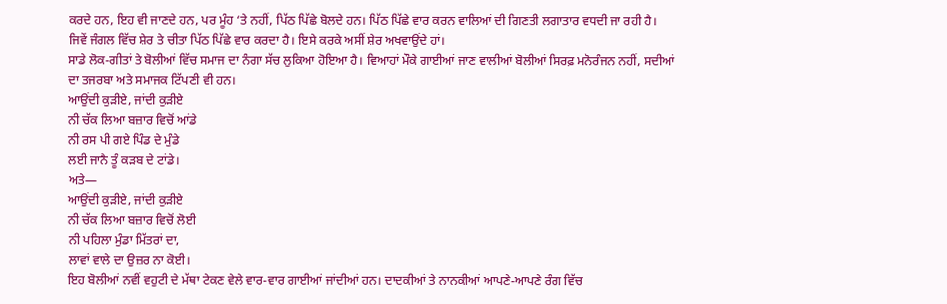ਕਰਦੇ ਹਨ, ਇਹ ਵੀ ਜਾਣਦੇ ਹਨ, ਪਰ ਮੂੰਹ ‘ਤੇ ਨਹੀਂ, ਪਿੱਠ ਪਿੱਛੇ ਬੋਲਦੇ ਹਨ। ਪਿੱਠ ਪਿੱਛੇ ਵਾਰ ਕਰਨ ਵਾਲਿਆਂ ਦੀ ਗਿਣਤੀ ਲਗਾਤਾਰ ਵਧਦੀ ਜਾ ਰਹੀ ਹੈ। ਜਿਵੇਂ ਜੰਗਲ ਵਿੱਚ ਸ਼ੇਰ ਤੇ ਚੀਤਾ ਪਿੱਠ ਪਿੱਛੇ ਵਾਰ ਕਰਦਾ ਹੈ। ਇਸੇ ਕਰਕੇ ਅਸੀਂ ਸ਼ੇਰ ਅਖਵਾਉਂਦੇ ਹਾਂ।
ਸਾਡੇ ਲੋਕ-ਗੀਤਾਂ ਤੇ ਬੋਲੀਆਂ ਵਿੱਚ ਸਮਾਜ ਦਾ ਨੰਗਾ ਸੱਚ ਲੁਕਿਆ ਹੋਇਆ ਹੈ। ਵਿਆਹਾਂ ਮੌਕੇ ਗਾਈਆਂ ਜਾਣ ਵਾਲੀਆਂ ਬੋਲੀਆਂ ਸਿਰਫ਼ ਮਨੋਰੰਜਨ ਨਹੀਂ, ਸਦੀਆਂ ਦਾ ਤਜਰਬਾ ਅਤੇ ਸਮਾਜਕ ਟਿੱਪਣੀ ਵੀ ਹਨ।
ਆਉਂਦੀ ਕੁੜੀਏ, ਜਾਂਦੀ ਕੁੜੀਏ
ਨੀ ਚੱਕ ਲਿਆ ਬਜ਼ਾਰ ਵਿਚੋਂ ਆਂਡੇ
ਨੀ ਰਸ ਪੀ ਗਏ ਪਿੰਡ ਦੇ ਮੁੰਡੇ
ਲਈ ਜਾਨੈ ਤੂੰ ਕੜਬ ਦੇ ਟਾਂਡੇ।
ਅਤੇ—
ਆਉਂਦੀ ਕੁੜੀਏ, ਜਾਂਦੀ ਕੁੜੀਏ
ਨੀ ਚੱਕ ਲਿਆ ਬਜ਼ਾਰ ਵਿਚੋਂ ਲੋਈ
ਨੀ ਪਹਿਲਾ ਮੁੰਡਾ ਮਿੱਤਰਾਂ ਦਾ,
ਲਾਵਾਂ ਵਾਲੇ ਦਾ ਉਜ਼ਰ ਨਾ ਕੋਈ।
ਇਹ ਬੋਲੀਆਂ ਨਵੀਂ ਵਹੁਟੀ ਦੇ ਮੱਥਾ ਟੇਕਣ ਵੇਲੇ ਵਾਰ-ਵਾਰ ਗਾਈਆਂ ਜਾਂਦੀਆਂ ਹਨ। ਦਾਦਕੀਆਂ ਤੇ ਨਾਨਕੀਆਂ ਆਪਣੇ-ਆਪਣੇ ਰੰਗ ਵਿੱਚ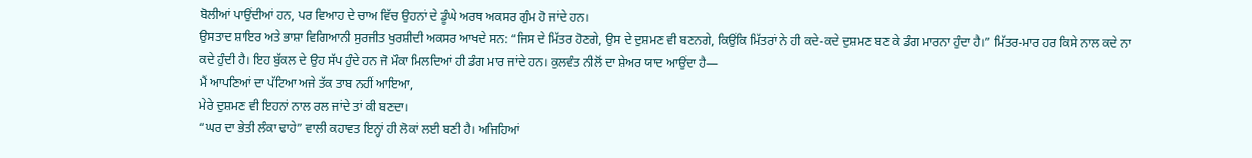ਬੋਲੀਆਂ ਪਾਉਂਦੀਆਂ ਹਨ, ਪਰ ਵਿਆਹ ਦੇ ਚਾਅ ਵਿੱਚ ਉਹਨਾਂ ਦੇ ਡੂੰਘੇ ਅਰਥ ਅਕਸਰ ਗੁੰਮ ਹੋ ਜਾਂਦੇ ਹਨ।
ਉਸਤਾਦ ਸ਼ਾਇਰ ਅਤੇ ਭਾਸ਼ਾ ਵਿਗਿਆਨੀ ਸੁਰਜੀਤ ਖੁਰਸ਼ੀਦੀ ਅਕਸਰ ਆਖਦੇ ਸਨ: “ਜਿਸ ਦੇ ਮਿੱਤਰ ਹੋਣਗੇ, ਉਸ ਦੇ ਦੁਸ਼ਮਣ ਵੀ ਬਣਨਗੇ, ਕਿਉਂਕਿ ਮਿੱਤਰਾਂ ਨੇ ਹੀ ਕਦੇ-ਕਦੇ ਦੁਸ਼ਮਣ ਬਣ ਕੇ ਡੰਗ ਮਾਰਨਾ ਹੁੰਦਾ ਹੈ।” ਮਿੱਤਰ-ਮਾਰ ਹਰ ਕਿਸੇ ਨਾਲ ਕਦੇ ਨਾ ਕਦੇ ਹੁੰਦੀ ਹੈ। ਇਹ ਬੁੱਕਲ ਦੇ ਉਹ ਸੱਪ ਹੁੰਦੇ ਹਨ ਜੋ ਮੌਕਾ ਮਿਲਦਿਆਂ ਹੀ ਡੰਗ ਮਾਰ ਜਾਂਦੇ ਹਨ। ਕੁਲਵੰਤ ਨੀਲੋਂ ਦਾ ਸ਼ੇਅਰ ਯਾਦ ਆਉਂਦਾ ਹੈ—
ਮੈਂ ਆਪਣਿਆਂ ਦਾ ਪੱਟਿਆ ਅਜੇ ਤੱਕ ਤਾਬ ਨਹੀਂ ਆਇਆ,
ਮੇਰੇ ਦੁਸ਼ਮਣ ਵੀ ਇਹਨਾਂ ਨਾਲ ਰਲ ਜਾਂਦੇ ਤਾਂ ਕੀ ਬਣਦਾ।
“ਘਰ ਦਾ ਭੇਤੀ ਲੰਕਾ ਢਾਹੇ” ਵਾਲੀ ਕਹਾਵਤ ਇਨ੍ਹਾਂ ਹੀ ਲੋਕਾਂ ਲਈ ਬਣੀ ਹੈ। ਅਜਿਹਿਆਂ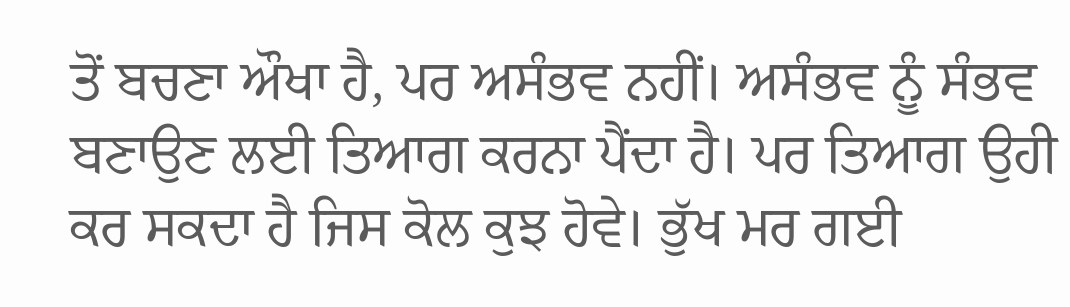ਤੋਂ ਬਚਣਾ ਔਖਾ ਹੈ, ਪਰ ਅਸੰਭਵ ਨਹੀਂ। ਅਸੰਭਵ ਨੂੰ ਸੰਭਵ ਬਣਾਉਣ ਲਈ ਤਿਆਗ ਕਰਨਾ ਪੈਂਦਾ ਹੈ। ਪਰ ਤਿਆਗ ਉਹੀ ਕਰ ਸਕਦਾ ਹੈ ਜਿਸ ਕੋਲ ਕੁਝ ਹੋਵੇ। ਭੁੱਖ ਮਰ ਗਈ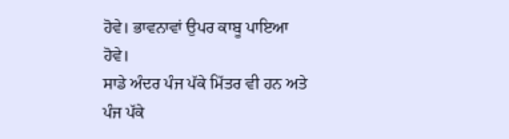ਹੋਵੇ। ਭਾਵਨਾਵਾਂ ਉਪਰ ਕਾਬੂ ਪਾਇਆ ਹੋਵੇ।
ਸਾਡੇ ਅੰਦਰ ਪੰਜ ਪੱਕੇ ਮਿੱਤਰ ਵੀ ਹਨ ਅਤੇ ਪੰਜ ਪੱਕੇ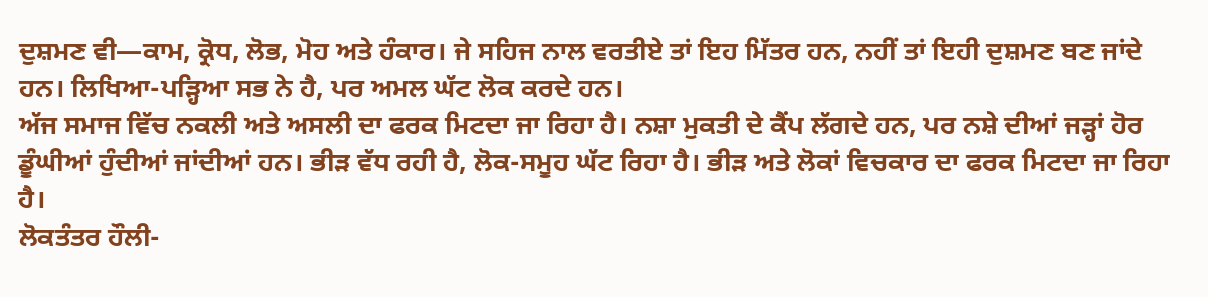ਦੁਸ਼ਮਣ ਵੀ—ਕਾਮ, ਕ੍ਰੋਧ, ਲੋਭ, ਮੋਹ ਅਤੇ ਹੰਕਾਰ। ਜੇ ਸਹਿਜ ਨਾਲ ਵਰਤੀਏ ਤਾਂ ਇਹ ਮਿੱਤਰ ਹਨ, ਨਹੀਂ ਤਾਂ ਇਹੀ ਦੁਸ਼ਮਣ ਬਣ ਜਾਂਦੇ ਹਨ। ਲਿਖਿਆ-ਪੜ੍ਹਿਆ ਸਭ ਨੇ ਹੈ, ਪਰ ਅਮਲ ਘੱਟ ਲੋਕ ਕਰਦੇ ਹਨ।
ਅੱਜ ਸਮਾਜ ਵਿੱਚ ਨਕਲੀ ਅਤੇ ਅਸਲੀ ਦਾ ਫਰਕ ਮਿਟਦਾ ਜਾ ਰਿਹਾ ਹੈ। ਨਸ਼ਾ ਮੁਕਤੀ ਦੇ ਕੈਂਪ ਲੱਗਦੇ ਹਨ, ਪਰ ਨਸ਼ੇ ਦੀਆਂ ਜੜ੍ਹਾਂ ਹੋਰ ਡੂੰਘੀਆਂ ਹੁੰਦੀਆਂ ਜਾਂਦੀਆਂ ਹਨ। ਭੀੜ ਵੱਧ ਰਹੀ ਹੈ, ਲੋਕ-ਸਮੂਹ ਘੱਟ ਰਿਹਾ ਹੈ। ਭੀੜ ਅਤੇ ਲੋਕਾਂ ਵਿਚਕਾਰ ਦਾ ਫਰਕ ਮਿਟਦਾ ਜਾ ਰਿਹਾ ਹੈ।
ਲੋਕਤੰਤਰ ਹੌਲੀ-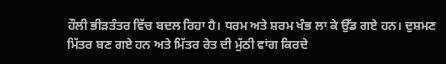ਹੌਲੀ ਭੀੜਤੰਤਰ ਵਿੱਚ ਬਦਲ ਰਿਹਾ ਹੈ। ਧਰਮ ਅਤੇ ਸ਼ਰਮ ਖੰਭ ਲਾ ਕੇ ਉੱਡ ਗਏ ਹਨ। ਦੁਸ਼ਮਣ ਮਿੱਤਰ ਬਣ ਗਏ ਹਨ ਅਤੇ ਮਿੱਤਰ ਰੇਤ ਦੀ ਮੁੱਠੀ ਵਾਂਗ ਕਿਰਦੇ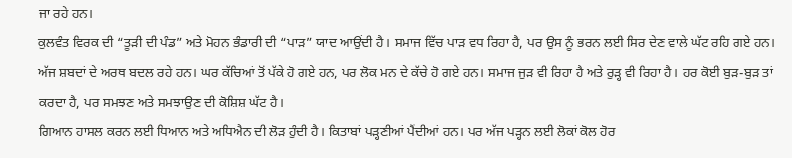ਜਾ ਰਹੇ ਹਨ।
ਕੁਲਵੰਤ ਵਿਰਕ ਦੀ “ਤੂੜੀ ਦੀ ਪੰਡ” ਅਤੇ ਮੋਹਨ ਭੰਡਾਰੀ ਦੀ “ਪਾੜ” ਯਾਦ ਆਉਂਦੀ ਹੈ। ਸਮਾਜ ਵਿੱਚ ਪਾੜ ਵਧ ਰਿਹਾ ਹੈ, ਪਰ ਉਸ ਨੂੰ ਭਰਨ ਲਈ ਸਿਰ ਦੇਣ ਵਾਲੇ ਘੱਟ ਰਹਿ ਗਏ ਹਨ।
ਅੱਜ ਸ਼ਬਦਾਂ ਦੇ ਅਰਥ ਬਦਲ ਰਹੇ ਹਨ। ਘਰ ਕੱਚਿਆਂ ਤੋਂ ਪੱਕੇ ਹੋ ਗਏ ਹਨ, ਪਰ ਲੋਕ ਮਨ ਦੇ ਕੱਚੇ ਹੋ ਗਏ ਹਨ। ਸਮਾਜ ਜੁੜ ਵੀ ਰਿਹਾ ਹੈ ਅਤੇ ਰੁੜ੍ਹ ਵੀ ਰਿਹਾ ਹੈ। ਹਰ ਕੋਈ ਬੁੜ-ਬੁੜ ਤਾਂ ਕਰਦਾ ਹੈ, ਪਰ ਸਮਝਣ ਅਤੇ ਸਮਝਾਉਣ ਦੀ ਕੋਸ਼ਿਸ਼ ਘੱਟ ਹੈ।
ਗਿਆਨ ਹਾਸਲ ਕਰਨ ਲਈ ਧਿਆਨ ਅਤੇ ਅਧਿਐਨ ਦੀ ਲੋੜ ਹੁੰਦੀ ਹੈ। ਕਿਤਾਬਾਂ ਪੜ੍ਹਣੀਆਂ ਪੈਂਦੀਆਂ ਹਨ। ਪਰ ਅੱਜ ਪੜ੍ਹਨ ਲਈ ਲੋਕਾਂ ਕੋਲ ਹੋਰ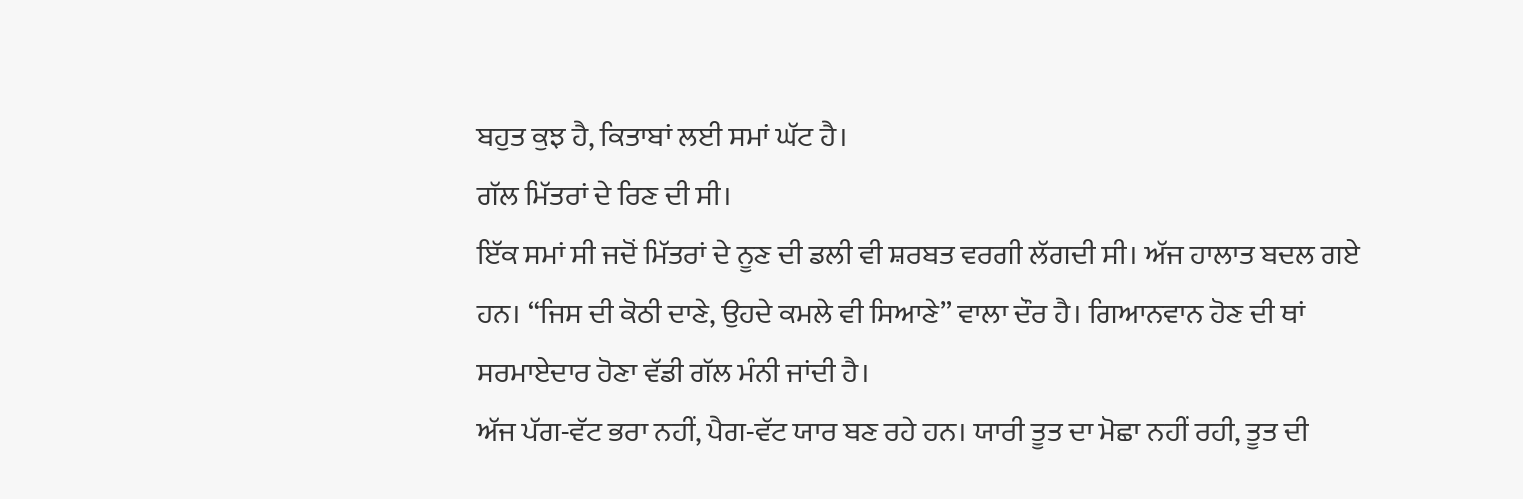ਬਹੁਤ ਕੁਝ ਹੈ, ਕਿਤਾਬਾਂ ਲਈ ਸਮਾਂ ਘੱਟ ਹੈ।
ਗੱਲ ਮਿੱਤਰਾਂ ਦੇ ਰਿਣ ਦੀ ਸੀ।
ਇੱਕ ਸਮਾਂ ਸੀ ਜਦੋਂ ਮਿੱਤਰਾਂ ਦੇ ਨੂਣ ਦੀ ਡਲੀ ਵੀ ਸ਼ਰਬਤ ਵਰਗੀ ਲੱਗਦੀ ਸੀ। ਅੱਜ ਹਾਲਾਤ ਬਦਲ ਗਏ ਹਨ। “ਜਿਸ ਦੀ ਕੋਠੀ ਦਾਣੇ, ਉਹਦੇ ਕਮਲੇ ਵੀ ਸਿਆਣੇ” ਵਾਲਾ ਦੌਰ ਹੈ। ਗਿਆਨਵਾਨ ਹੋਣ ਦੀ ਥਾਂ ਸਰਮਾਏਦਾਰ ਹੋਣਾ ਵੱਡੀ ਗੱਲ ਮੰਨੀ ਜਾਂਦੀ ਹੈ।
ਅੱਜ ਪੱਗ-ਵੱਟ ਭਰਾ ਨਹੀਂ, ਪੈਗ-ਵੱਟ ਯਾਰ ਬਣ ਰਹੇ ਹਨ। ਯਾਰੀ ਤੂਤ ਦਾ ਮੋਛਾ ਨਹੀਂ ਰਹੀ, ਤੂਤ ਦੀ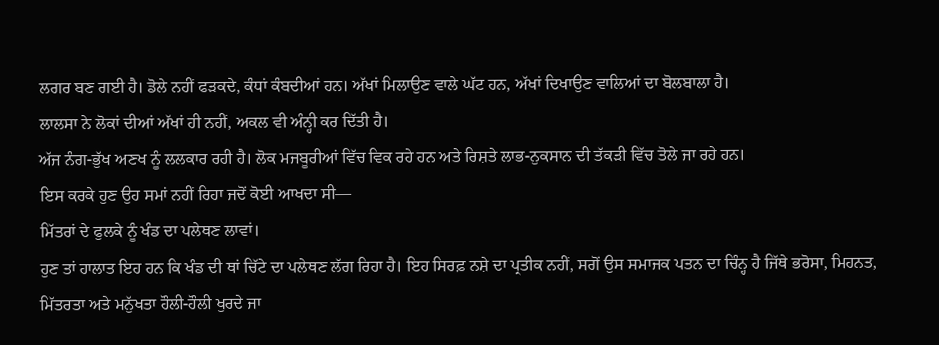ਲਗਰ ਬਣ ਗਈ ਹੈ। ਡੋਲੇ ਨਹੀਂ ਫੜਕਦੇ, ਕੰਧਾਂ ਕੰਬਦੀਆਂ ਹਨ। ਅੱਖਾਂ ਮਿਲਾਉਣ ਵਾਲੇ ਘੱਟ ਹਨ, ਅੱਖਾਂ ਦਿਖਾਉਣ ਵਾਲਿਆਂ ਦਾ ਬੋਲਬਾਲਾ ਹੈ।
ਲਾਲਸਾ ਨੇ ਲੋਕਾਂ ਦੀਆਂ ਅੱਖਾਂ ਹੀ ਨਹੀਂ, ਅਕਲ ਵੀ ਅੰਨ੍ਹੀ ਕਰ ਦਿੱਤੀ ਹੈ।
ਅੱਜ ਨੰਗ-ਭੁੱਖ ਅਣਖ ਨੂੰ ਲਲਕਾਰ ਰਹੀ ਹੈ। ਲੋਕ ਮਜਬੂਰੀਆਂ ਵਿੱਚ ਵਿਕ ਰਹੇ ਹਨ ਅਤੇ ਰਿਸ਼ਤੇ ਲਾਭ-ਨੁਕਸਾਨ ਦੀ ਤੱਕੜੀ ਵਿੱਚ ਤੋਲੇ ਜਾ ਰਹੇ ਹਨ।
ਇਸ ਕਰਕੇ ਹੁਣ ਉਹ ਸਮਾਂ ਨਹੀਂ ਰਿਹਾ ਜਦੋਂ ਕੋਈ ਆਖਦਾ ਸੀ—
ਮਿੱਤਰਾਂ ਦੇ ਫੁਲਕੇ ਨੂੰ ਖੰਡ ਦਾ ਪਲੇਥਣ ਲਾਵਾਂ।
ਹੁਣ ਤਾਂ ਹਾਲਾਤ ਇਹ ਹਨ ਕਿ ਖੰਡ ਦੀ ਥਾਂ ਚਿੱਟੇ ਦਾ ਪਲੇਥਣ ਲੱਗ ਰਿਹਾ ਹੈ। ਇਹ ਸਿਰਫ਼ ਨਸ਼ੇ ਦਾ ਪ੍ਰਤੀਕ ਨਹੀਂ, ਸਗੋਂ ਉਸ ਸਮਾਜਕ ਪਤਨ ਦਾ ਚਿੰਨ੍ਹ ਹੈ ਜਿੱਥੇ ਭਰੋਸਾ, ਮਿਹਨਤ, ਮਿੱਤਰਤਾ ਅਤੇ ਮਨੁੱਖਤਾ ਹੌਲੀ-ਹੌਲੀ ਖੁਰਦੇ ਜਾ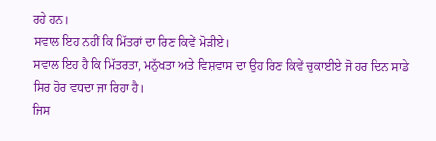ਰਹੇ ਹਨ।
ਸਵਾਲ ਇਹ ਨਹੀਂ ਕਿ ਮਿੱਤਰਾਂ ਦਾ ਰਿਣ ਕਿਵੇਂ ਮੋੜੀਏ।
ਸਵਾਲ ਇਹ ਹੈ ਕਿ ਮਿੱਤਰਤਾ, ਮਨੁੱਖਤਾ ਅਤੇ ਵਿਸ਼ਵਾਸ ਦਾ ਉਹ ਰਿਣ ਕਿਵੇਂ ਚੁਕਾਈਏ ਜੋ ਹਰ ਦਿਨ ਸਾਡੇ ਸਿਰ ਹੋਰ ਵਧਦਾ ਜਾ ਰਿਹਾ ਹੈ।
ਜਿਸ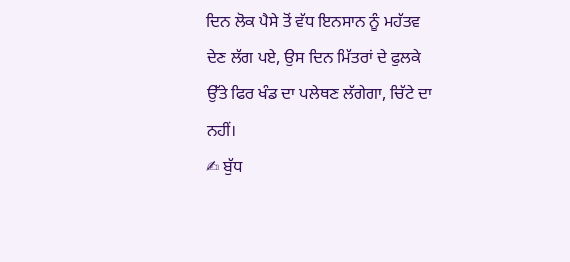ਦਿਨ ਲੋਕ ਪੈਸੇ ਤੋਂ ਵੱਧ ਇਨਸਾਨ ਨੂੰ ਮਹੱਤਵ ਦੇਣ ਲੱਗ ਪਏ, ਉਸ ਦਿਨ ਮਿੱਤਰਾਂ ਦੇ ਫੁਲਕੇ ਉੱਤੇ ਫਿਰ ਖੰਡ ਦਾ ਪਲੇਥਣ ਲੱਗੇਗਾ, ਚਿੱਟੇ ਦਾ ਨਹੀਂ।
✍ ਬੁੱਧ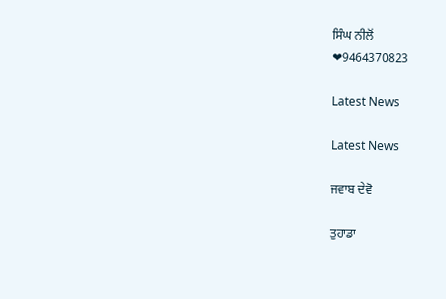ਸਿੰਘ ਨੀਲੋਂ
❤9464370823

Latest News

Latest News

ਜਵਾਬ ਦੇਵੋ

ਤੁਹਾਡਾ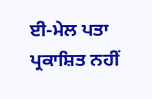ਈ-ਮੇਲ ਪਤਾ ਪ੍ਰਕਾਸ਼ਿਤ ਨਹੀਂ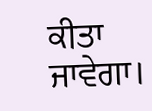ਕੀਤਾ ਜਾਵੇਗਾ।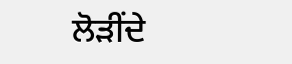ਲੋੜੀਂਦੇ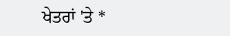ਖੇਤਰਾਂ 'ਤੇ *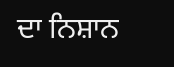ਦਾ ਨਿਸ਼ਾਨ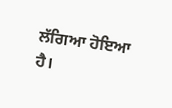ਲੱਗਿਆ ਹੋਇਆ ਹੈ।